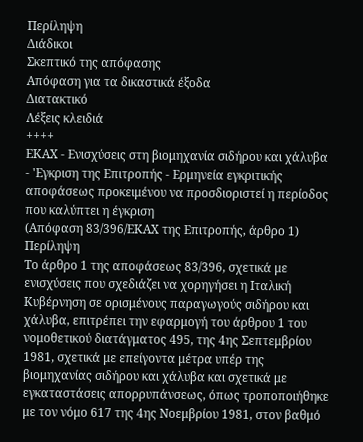Περίληψη
Διάδικοι
Σκεπτικό της απόφασης
Απόφαση για τα δικαστικά έξοδα
Διατακτικό
Λέξεις κλειδιά
++++
ΕΚΑΧ - Ενισχύσεις στη βιομηχανία σιδήρου και χάλυβα - 'Εγκριση της Επιτροπής - Ερμηνεία εγκριτικής αποφάσεως προκειμένου να προσδιοριστεί η περίοδος που καλύπτει η έγκριση
(Απόφαση 83/396/ΕΚΑΧ της Επιτροπής, άρθρο 1)
Περίληψη
Το άρθρο 1 της αποφάσεως 83/396, σχετικά με ενισχύσεις που σχεδιάζει να χορηγήσει η Ιταλική Κυβέρνηση σε ορισμένους παραγωγούς σιδήρου και χάλυβα, επιτρέπει την εφαρμογή του άρθρου 1 του νομοθετικού διατάγματος 495, της 4ης Σεπτεμβρίου 1981, σχετικά με επείγοντα μέτρα υπέρ της βιομηχανίας σιδήρου και χάλυβα και σχετικά με εγκαταστάσεις απορρυπάνσεως, όπως τροποποιήθηκε με τον νόμο 617 της 4ης Νοεμβρίου 1981, στον βαθμό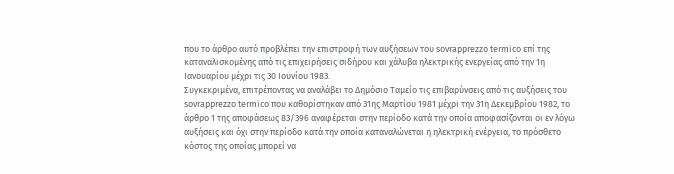που το άρθρο αυτό προβλέπει την επιστροφή των αυξήσεων του sovrapprezzo termico επί της καταναλισκομένης από τις επιχειρήσεις σιδήρου και χάλυβα ηλεκτρικής ενεργείας από την 1η Ιανουαρίου μέχρι τις 30 Ιουνίου 1983.
Συγκεκριμένα, επιτρέποντας να αναλάβει το Δημόσιο Ταμείο τις επιβαρύνσεις από τις αυξήσεις του sovrapprezzo termico που καθορίστηκαν από 31ης Μαρτίου 1981 μέχρι την 31η Δεκεμβρίου 1982, το άρθρο 1 της αποφάσεως 83/396 αναφέρεται στην περίοδο κατά την οποία αποφασίζονται οι εν λόγω αυξήσεις και όχι στην περίοδο κατά την οποία καταναλώνεται η ηλεκτρική ενέργεια, το πρόσθετο κόστος της οποίας μπορεί να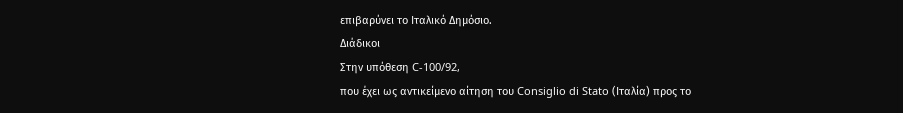επιβαρύνει το Ιταλικό Δημόσιο.
Διάδικοι
Στην υπόθεση C-100/92,
που έχει ως αντικείμενο αίτηση του Consiglio di Stato (Ιταλία) προς το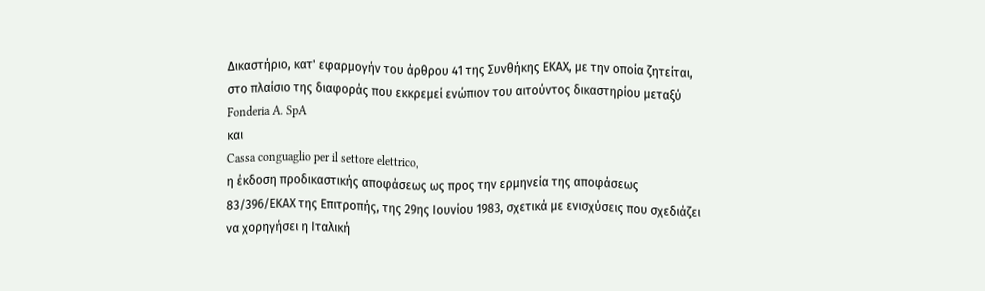Δικαστήριο, κατ' εφαρμογήν του άρθρου 41 της Συνθήκης ΕΚΑΧ, με την οποία ζητείται, στο πλαίσιο της διαφοράς που εκκρεμεί ενώπιον του αιτούντος δικαστηρίου μεταξύ
Fonderia A. SpA
και
Cassa conguaglio per il settore elettrico,
η έκδοση προδικαστικής αποφάσεως ως προς την ερμηνεία της αποφάσεως 83/396/ΕΚΑΧ της Επιτροπής, της 29ης Ιουνίου 1983, σχετικά με ενισχύσεις που σχεδιάζει να χορηγήσει η Ιταλική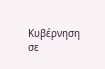Κυβέρνηση σε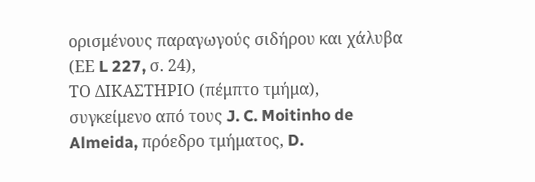ορισμένους παραγωγούς σιδήρου και χάλυβα (ΕΕ L 227, σ. 24),
ΤΟ ΔΙΚΑΣΤΗΡΙΟ (πέμπτο τμήμα),
συγκείμενο από τους J. C. Moitinho de Almeida, πρόεδρο τμήματος, D.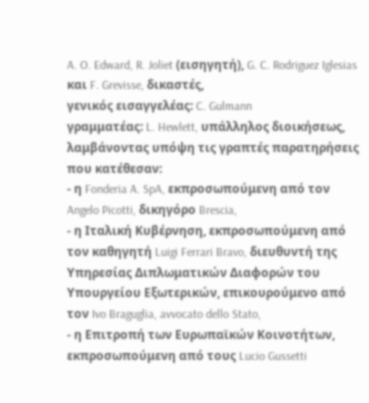A. O. Edward, R. Joliet (εισηγητή), G. C. Rodriguez Iglesias και F. Grevisse, δικαστές,
γενικός εισαγγελέας: C. Gulmann
γραμματέας: L. Hewlett, υπάλληλος διοικήσεως,
λαμβάνοντας υπόψη τις γραπτές παρατηρήσεις που κατέθεσαν:
- η Fonderia A. SpA, εκπροσωπούμενη από τον Angelo Picotti, δικηγόρο Brescia,
- η Ιταλική Κυβέρνηση, εκπροσωπούμενη από τον καθηγητή Luigi Ferrari Bravo, διευθυντή της Υπηρεσίας Διπλωματικών Διαφορών του Υπουργείου Εξωτερικών, επικουρούμενο από τον Ivo Braguglia, avvocato dello Stato,
- η Επιτροπή των Ευρωπαϊκών Κοινοτήτων, εκπροσωπούμενη από τους Lucio Gussetti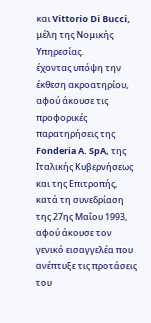και Vittorio Di Bucci, μέλη της Νομικής Υπηρεσίας.
έχοντας υπόψη την έκθεση ακροατηρίου,
αφού άκουσε τις προφορικές παρατηρήσεις της Fonderia A. SpA, της Ιταλικής Κυβερνήσεως και της Επιτροπής, κατά τη συνεδρίαση της 27ης Μαΐου 1993,
αφού άκουσε τον γενικό εισαγγελέα που ανέπτυξε τις προτάσεις του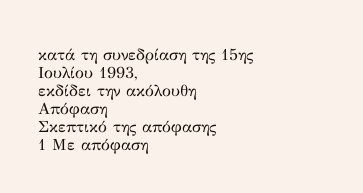κατά τη συνεδρίαση της 15ης Ιουλίου 1993,
εκδίδει την ακόλουθη
Απόφαση
Σκεπτικό της απόφασης
1 Με απόφαση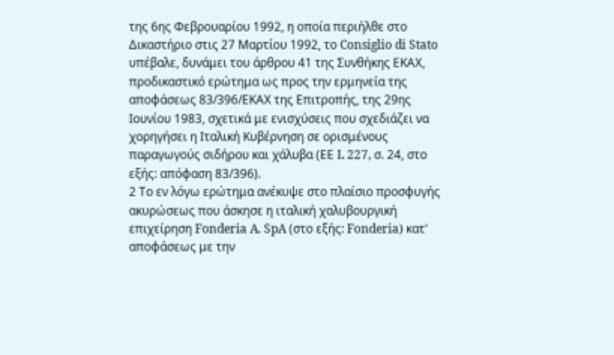της 6ης Φεβρουαρίου 1992, η οποία περιήλθε στο Δικαστήριο στις 27 Μαρτίου 1992, το Consiglio di Stato υπέβαλε, δυνάμει του άρθρου 41 της Συνθήκης ΕΚΑΧ, προδικαστικό ερώτημα ως προς την ερμηνεία της αποφάσεως 83/396/ΕΚΑΧ της Επιτροπής, της 29ης Ιουνίου 1983, σχετικά με ενισχύσεις που σχεδιάζει να χορηγήσει η Ιταλική Κυβέρνηση σε ορισμένους παραγωγούς σιδήρου και χάλυβα (ΕΕ L 227, σ. 24, στο εξής: απόφαση 83/396).
2 Το εν λόγω ερώτημα ανέκυψε στο πλαίσιο προσφυγής ακυρώσεως που άσκησε η ιταλική χαλυβουργική επιχείρηση Fonderia A. SpA (στο εξής: Fonderia) κατ' αποφάσεως με την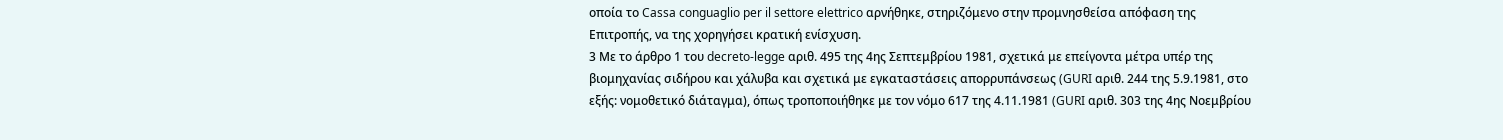οποία το Cassa conguaglio per il settore elettrico αρνήθηκε, στηριζόμενο στην προμνησθείσα απόφαση της Επιτροπής, να της χορηγήσει κρατική ενίσχυση.
3 Με το άρθρο 1 του decreto-legge αριθ. 495 της 4ης Σεπτεμβρίου 1981, σχετικά με επείγοντα μέτρα υπέρ της βιομηχανίας σιδήρου και χάλυβα και σχετικά με εγκαταστάσεις απορρυπάνσεως (GURI αριθ. 244 της 5.9.1981, στο εξής: νομοθετικό διάταγμα), όπως τροποποιήθηκε με τον νόμο 617 της 4.11.1981 (GURI αριθ. 303 της 4ης Νοεμβρίου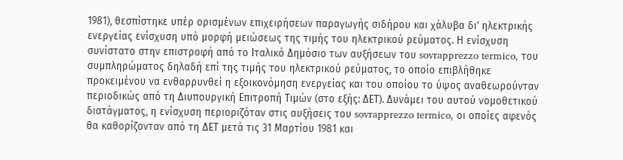1981), θεσπίστηκε υπέρ ορισμένων επιχειρήσεων παραγωγής σιδήρου και χάλυβα δι' ηλεκτρικής ενεργείας ενίσχυση υπό μορφή μειώσεως της τιμής του ηλεκτρικού ρεύματος. Η ενίσχυση συνίστατο στην επιστροφή από το Ιταλικό Δημόσιο των αυξήσεων του sovrapprezzo termico, του συμπληρώματος δηλαδή επί της τιμής του ηλεκτρικού ρεύματος, το οποίο επιβλήθηκε προκειμένου να ενθαρρυνθεί η εξοικονόμηση ενεργείας και του οποίου το ύψος αναθεωρούνταν περιοδικώς από τη Διυπουργική Επιτροπή Τιμών (στο εξής: ΔΕΤ). Δυνάμει του αυτού νομοθετικού διατάγματος, η ενίσχυση περιοριζόταν στις αυξήσεις του sovrapprezzo termico, οι οποίες αφενός θα καθορίζονταν από τη ΔΕΤ μετά τις 31 Μαρτίου 1981 και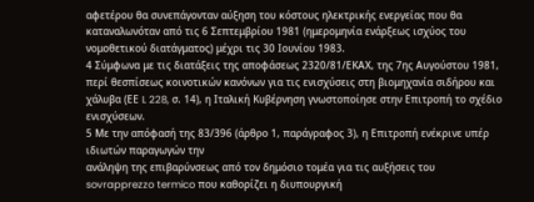αφετέρου θα συνεπάγονταν αύξηση του κόστους ηλεκτρικής ενεργείας που θα καταναλωνόταν από τις 6 Σεπτεμβρίου 1981 (ημερομηνία ενάρξεως ισχύος του νομοθετικού διατάγματος) μέχρι τις 30 Ιουνίου 1983.
4 Σύμφωνα με τις διατάξεις της αποφάσεως 2320/81/ΕΚΑΧ, της 7ης Αυγούστου 1981, περί θεσπίσεως κοινοτικών κανόνων για τις ενισχύσεις στη βιομηχανία σιδήρου και χάλυβα (ΕΕ L 228, σ. 14), η Ιταλική Κυβέρνηση γνωστοποίησε στην Επιτροπή το σχέδιο ενισχύσεων.
5 Με την απόφασή της 83/396 (άρθρο 1, παράγραφος 3), η Επιτροπή ενέκρινε υπέρ ιδιωτών παραγωγών την
ανάληψη της επιβαρύνσεως από τον δημόσιο τομέα για τις αυξήσεις του sovrapprezzo termico που καθορίζει η διυπουργική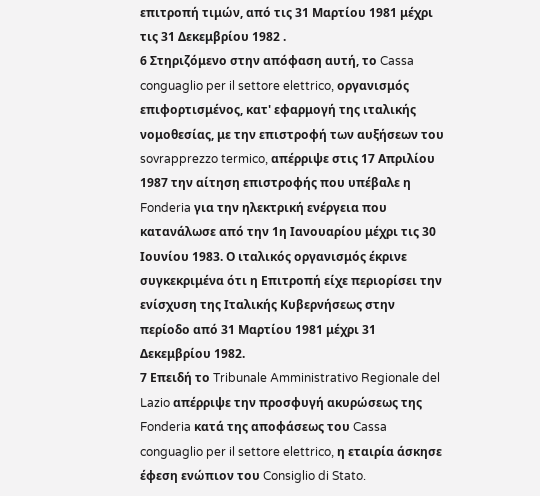επιτροπή τιμών, από τις 31 Μαρτίου 1981 μέχρι τις 31 Δεκεμβρίου 1982 .
6 Στηριζόμενο στην απόφαση αυτή, το Cassa conguaglio per il settore elettrico, οργανισμός επιφορτισμένος, κατ' εφαρμογή της ιταλικής νομοθεσίας, με την επιστροφή των αυξήσεων του sovrapprezzo termico, απέρριψε στις 17 Απριλίου 1987 την αίτηση επιστροφής που υπέβαλε η Fonderia για την ηλεκτρική ενέργεια που κατανάλωσε από την 1η Ιανουαρίου μέχρι τις 30 Ιουνίου 1983. Ο ιταλικός οργανισμός έκρινε συγκεκριμένα ότι η Επιτροπή είχε περιορίσει την ενίσχυση της Ιταλικής Κυβερνήσεως στην περίοδο από 31 Μαρτίου 1981 μέχρι 31 Δεκεμβρίου 1982.
7 Επειδή το Tribunale Amministrativo Regionale del Lazio απέρριψε την προσφυγή ακυρώσεως της Fonderia κατά της αποφάσεως του Cassa conguaglio per il settore elettrico, η εταιρία άσκησε έφεση ενώπιον του Consiglio di Stato.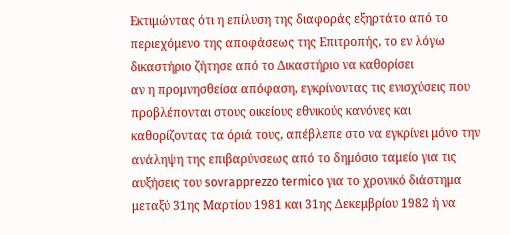Εκτιμώντας ότι η επίλυση της διαφοράς εξηρτάτο από το περιεχόμενο της αποφάσεως της Επιτροπής, το εν λόγω δικαστήριο ζήτησε από το Δικαστήριο να καθορίσει
αν η προμνησθείσα απόφαση, εγκρίνοντας τις ενισχύσεις που προβλέπονται στους οικείους εθνικούς κανόνες και καθορίζοντας τα όριά τους, απέβλεπε στο να εγκρίνει μόνο την ανάληψη της επιβαρύνσεως από το δημόσιο ταμείο για τις αυξήσεις του sovrapprezzo termico για το χρονικό διάστημα μεταξύ 31ης Μαρτίου 1981 και 31ης Δεκεμβρίου 1982 ή να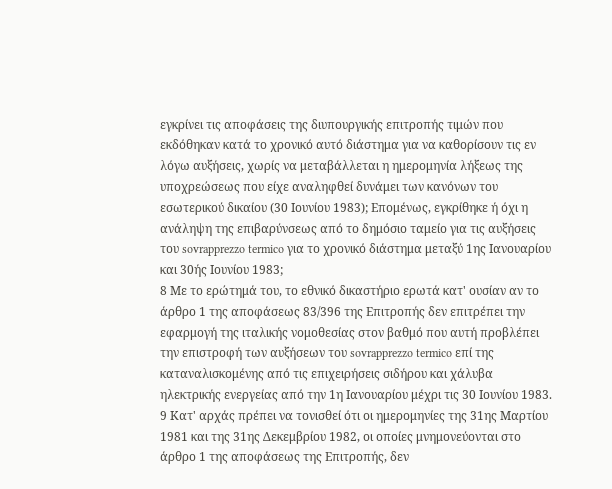εγκρίνει τις αποφάσεις της διυπουργικής επιτροπής τιμών που εκδόθηκαν κατά το χρονικό αυτό διάστημα για να καθορίσουν τις εν λόγω αυξήσεις, χωρίς να μεταβάλλεται η ημερομηνία λήξεως της υποχρεώσεως που είχε αναληφθεί δυνάμει των κανόνων του εσωτερικού δικαίου (30 Ιουνίου 1983); Επομένως, εγκρίθηκε ή όχι η ανάληψη της επιβαρύνσεως από το δημόσιο ταμείο για τις αυξήσεις του sovrapprezzo termico για το χρονικό διάστημα μεταξύ 1ης Ιανουαρίου και 30ής Ιουνίου 1983;
8 Με το ερώτημά του, το εθνικό δικαστήριο ερωτά κατ' ουσίαν αν το άρθρο 1 της αποφάσεως 83/396 της Επιτροπής δεν επιτρέπει την εφαρμογή της ιταλικής νομοθεσίας στον βαθμό που αυτή προβλέπει την επιστροφή των αυξήσεων του sovrapprezzo termico επί της καταναλισκομένης από τις επιχειρήσεις σιδήρου και χάλυβα ηλεκτρικής ενεργείας από την 1η Ιανουαρίου μέχρι τις 30 Ιουνίου 1983.
9 Κατ' αρχάς πρέπει να τονισθεί ότι οι ημερομηνίες της 31ης Μαρτίου 1981 και της 31ης Δεκεμβρίου 1982, οι οποίες μνημονεύονται στο άρθρο 1 της αποφάσεως της Επιτροπής, δεν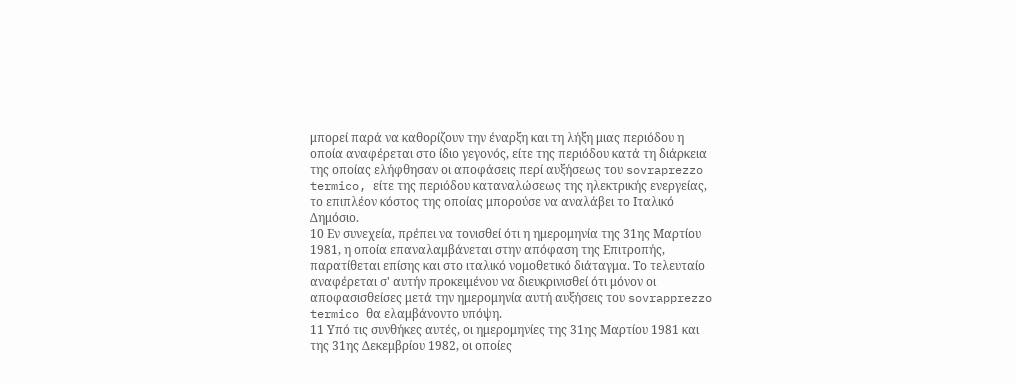μπορεί παρά να καθορίζουν την έναρξη και τη λήξη μιας περιόδου η οποία αναφέρεται στο ίδιο γεγονός, είτε της περιόδου κατά τη διάρκεια της οποίας ελήφθησαν οι αποφάσεις περί αυξήσεως του sovraprezzo termico, είτε της περιόδου καταναλώσεως της ηλεκτρικής ενεργείας, το επιπλέον κόστος της οποίας μπορούσε να αναλάβει το Ιταλικό Δημόσιο.
10 Εν συνεχεία, πρέπει να τονισθεί ότι η ημερομηνία της 31ης Μαρτίου 1981, η οποία επαναλαμβάνεται στην απόφαση της Επιτροπής, παρατίθεται επίσης και στο ιταλικό νομοθετικό διάταγμα. Το τελευταίο αναφέρεται σ' αυτήν προκειμένου να διευκρινισθεί ότι μόνον οι αποφασισθείσες μετά την ημερομηνία αυτή αυξήσεις του sovrapprezzo termico θα ελαμβάνοντο υπόψη.
11 Υπό τις συνθήκες αυτές, οι ημερομηνίες της 31ης Μαρτίου 1981 και της 31ης Δεκεμβρίου 1982, οι οποίες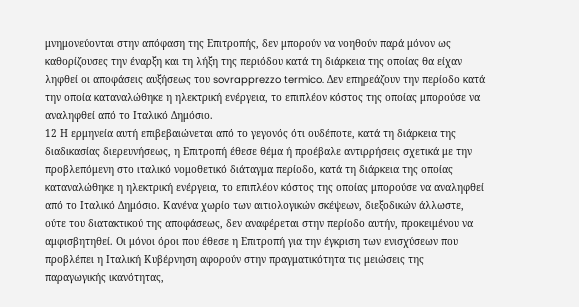μνημονεύονται στην απόφαση της Επιτροπής, δεν μπορούν να νοηθούν παρά μόνον ως καθορίζουσες την έναρξη και τη λήξη της περιόδου κατά τη διάρκεια της οποίας θα είχαν ληφθεί οι αποφάσεις αυξήσεως του sovrapprezzo termico. Δεν επηρεάζουν την περίοδο κατά την οποία καταναλώθηκε η ηλεκτρική ενέργεια, το επιπλέον κόστος της οποίας μπορούσε να αναληφθεί από το Ιταλικό Δημόσιο.
12 Η ερμηνεία αυτή επιβεβαιώνεται από το γεγονός ότι ουδέποτε, κατά τη διάρκεια της διαδικασίας διερευνήσεως, η Επιτροπή έθεσε θέμα ή προέβαλε αντιρρήσεις σχετικά με την προβλεπόμενη στο ιταλικό νομοθετικό διάταγμα περίοδο, κατά τη διάρκεια της οποίας καταναλώθηκε η ηλεκτρική ενέργεια, το επιπλέον κόστος της οποίας μπορούσε να αναληφθεί από το Ιταλικό Δημόσιο. Κανένα χωρίο των αιτιολογικών σκέψεων, διεξοδικών άλλωστε, ούτε του διατακτικού της αποφάσεως, δεν αναφέρεται στην περίοδο αυτήν, προκειμένου να αμφισβητηθεί. Οι μόνοι όροι που έθεσε η Επιτροπή για την έγκριση των ενισχύσεων που προβλέπει η Ιταλική Κυβέρνηση αφορούν στην πραγματικότητα τις μειώσεις της παραγωγικής ικανότητας,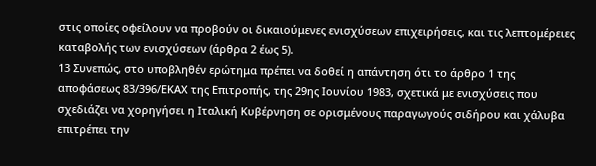στις οποίες οφείλουν να προβούν οι δικαιούμενες ενισχύσεων επιχειρήσεις, και τις λεπτομέρειες καταβολής των ενισχύσεων (άρθρα 2 έως 5).
13 Συνεπώς, στο υποβληθέν ερώτημα πρέπει να δοθεί η απάντηση ότι το άρθρο 1 της αποφάσεως 83/396/ΕΚΑΧ της Επιτροπής, της 29ης Ιουνίου 1983, σχετικά με ενισχύσεις που σχεδιάζει να χορηγήσει η Ιταλική Κυβέρνηση σε ορισμένους παραγωγούς σιδήρου και χάλυβα επιτρέπει την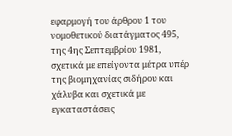εφαρμογή του άρθρου 1 του νομοθετικού διατάγματος 495, της 4ης Σεπτεμβρίου 1981, σχετικά με επείγοντα μέτρα υπέρ της βιομηχανίας σιδήρου και χάλυβα και σχετικά με εγκαταστάσεις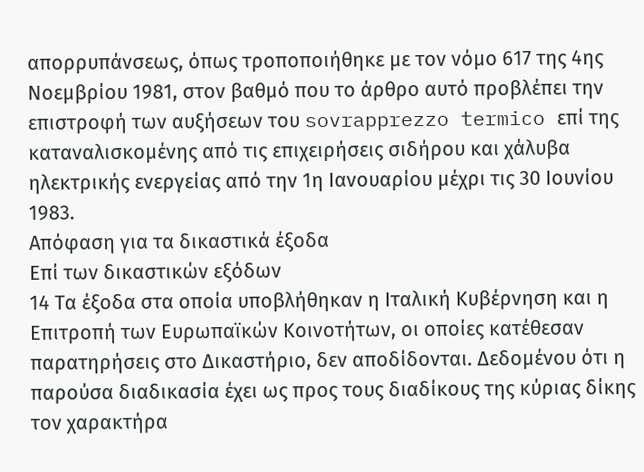απορρυπάνσεως, όπως τροποποιήθηκε με τον νόμο 617 της 4ης Νοεμβρίου 1981, στον βαθμό που το άρθρο αυτό προβλέπει την επιστροφή των αυξήσεων του sovrapprezzo termico επί της καταναλισκομένης από τις επιχειρήσεις σιδήρου και χάλυβα ηλεκτρικής ενεργείας από την 1η Ιανουαρίου μέχρι τις 30 Ιουνίου 1983.
Απόφαση για τα δικαστικά έξοδα
Επί των δικαστικών εξόδων
14 Τα έξοδα στα οποία υποβλήθηκαν η Ιταλική Κυβέρνηση και η Επιτροπή των Ευρωπαϊκών Κοινοτήτων, οι οποίες κατέθεσαν παρατηρήσεις στο Δικαστήριο, δεν αποδίδονται. Δεδομένου ότι η παρούσα διαδικασία έχει ως προς τους διαδίκους της κύριας δίκης τον χαρακτήρα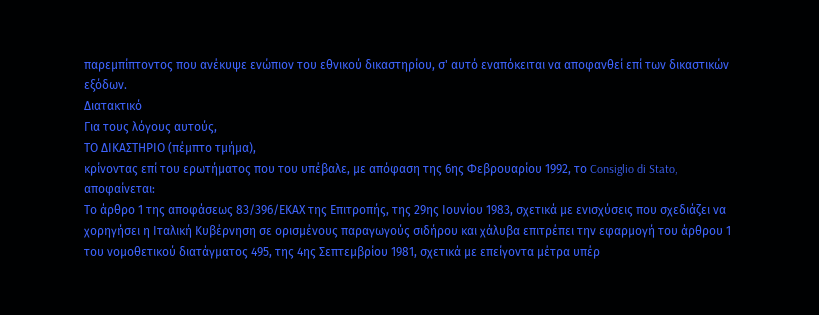παρεμπίπτοντος που ανέκυψε ενώπιον του εθνικού δικαστηρίου, σ' αυτό εναπόκειται να αποφανθεί επί των δικαστικών εξόδων.
Διατακτικό
Για τους λόγους αυτούς,
ΤΟ ΔΙΚΑΣΤΗΡΙΟ (πέμπτο τμήμα),
κρίνοντας επί του ερωτήματος που του υπέβαλε, με απόφαση της 6ης Φεβρουαρίου 1992, το Consiglio di Stato, αποφαίνεται:
Το άρθρο 1 της αποφάσεως 83/396/ΕΚΑΧ της Επιτροπής, της 29ης Ιουνίου 1983, σχετικά με ενισχύσεις που σχεδιάζει να χορηγήσει η Ιταλική Κυβέρνηση σε ορισμένους παραγωγούς σιδήρου και χάλυβα επιτρέπει την εφαρμογή του άρθρου 1 του νομοθετικού διατάγματος 495, της 4ης Σεπτεμβρίου 1981, σχετικά με επείγοντα μέτρα υπέρ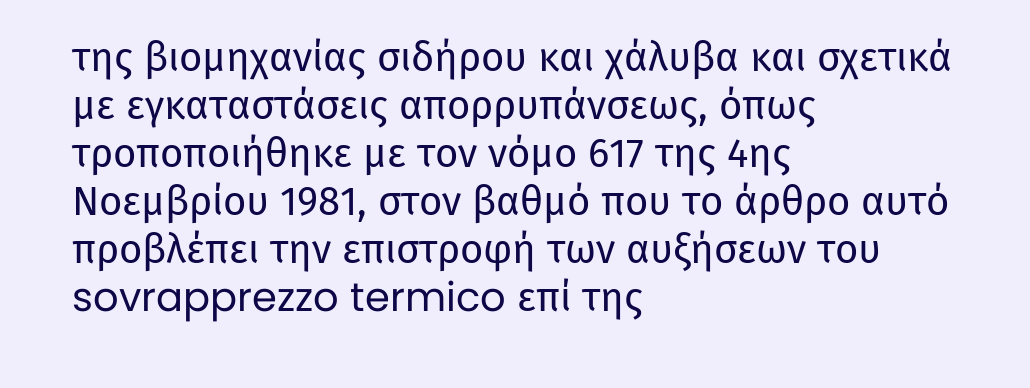της βιομηχανίας σιδήρου και χάλυβα και σχετικά με εγκαταστάσεις απορρυπάνσεως, όπως τροποποιήθηκε με τον νόμο 617 της 4ης Νοεμβρίου 1981, στον βαθμό που το άρθρο αυτό προβλέπει την επιστροφή των αυξήσεων του sovrapprezzo termico επί της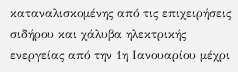καταναλισκομένης από τις επιχειρήσεις σιδήρου και χάλυβα ηλεκτρικής ενεργείας από την 1η Ιανουαρίου μέχρι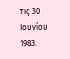τις 30 Ιουνίου 1983.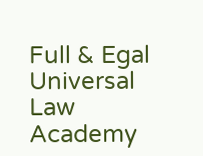Full & Egal Universal Law Academy